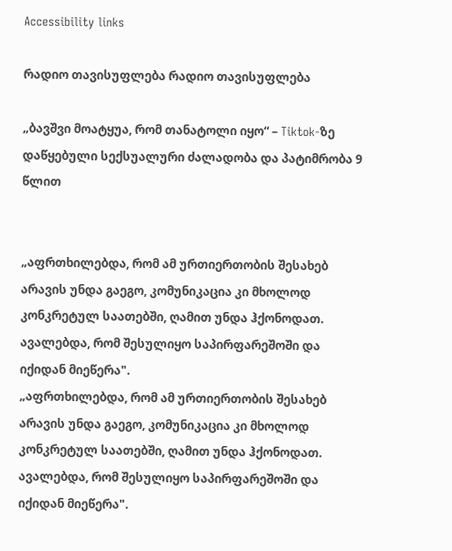Accessibility links

რადიო თავისუფლება რადიო თავისუფლება

„ბავშვი მოატყუა, რომ თანატოლი იყო“ – Tiktok-ზე დაწყებული სექსუალური ძალადობა და პატიმრობა 9 წლით


„აფრთხილებდა, რომ ამ ურთიერთობის შესახებ არავის უნდა გაეგო, კომუნიკაცია კი მხოლოდ კონკრეტულ საათებში, ღამით უნდა ჰქონოდათ. ავალებდა, რომ შესულიყო საპირფარეშოში და იქიდან მიეწერა".
„აფრთხილებდა, რომ ამ ურთიერთობის შესახებ არავის უნდა გაეგო, კომუნიკაცია კი მხოლოდ კონკრეტულ საათებში, ღამით უნდა ჰქონოდათ. ავალებდა, რომ შესულიყო საპირფარეშოში და იქიდან მიეწერა".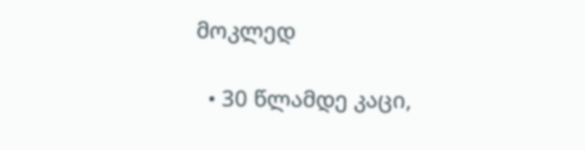მოკლედ

  • 30 წლამდე კაცი,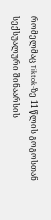რომელმაც Tiktok-ზე 11 წლის გოგოსთან სექსუალური შინაარსის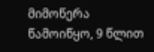მიმოწერა წამოიწყო, 9 წლით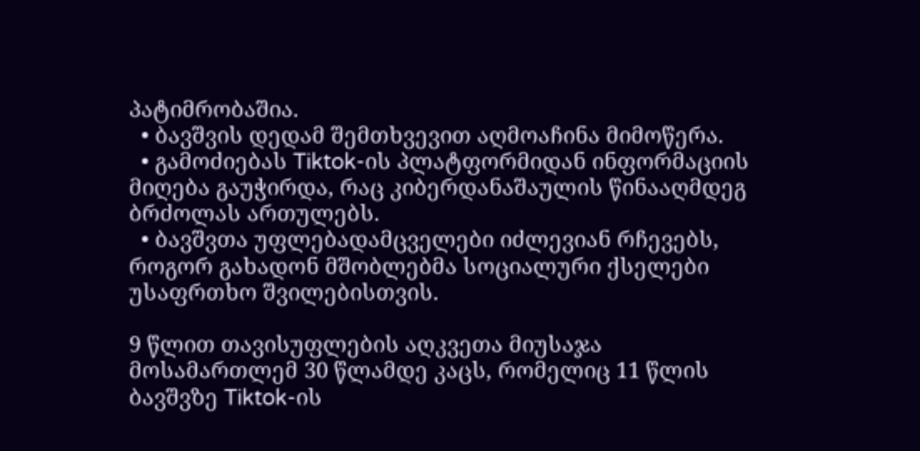პატიმრობაშია.
  • ბავშვის დედამ შემთხვევით აღმოაჩინა მიმოწერა.
  • გამოძიებას Tiktok-ის პლატფორმიდან ინფორმაციის მიღება გაუჭირდა, რაც კიბერდანაშაულის წინააღმდეგ ბრძოლას ართულებს.
  • ბავშვთა უფლებადამცველები იძლევიან რჩევებს, როგორ გახადონ მშობლებმა სოციალური ქსელები უსაფრთხო შვილებისთვის.

9 წლით თავისუფლების აღკვეთა მიუსაჯა მოსამართლემ 30 წლამდე კაცს, რომელიც 11 წლის ბავშვზე Tiktok-ის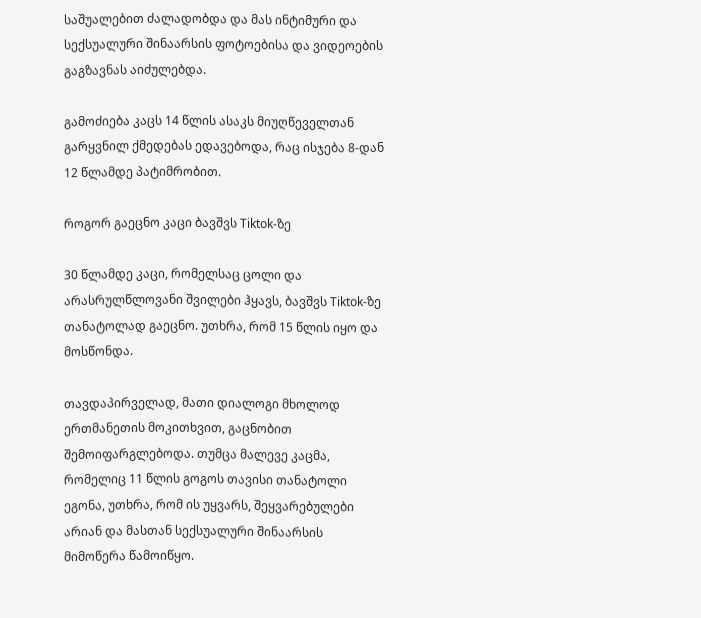საშუალებით ძალადობდა და მას ინტიმური და სექსუალური შინაარსის ფოტოებისა და ვიდეოების გაგზავნას აიძულებდა.

გამოძიება კაცს 14 წლის ასაკს მიუღწეველთან გარყვნილ ქმედებას ედავებოდა, რაც ისჯება 8-დან 12 წლამდე პატიმრობით.

როგორ გაეცნო კაცი ბავშვს Tiktok-ზე

30 წლამდე კაცი, რომელსაც ცოლი და არასრულწლოვანი შვილები ჰყავს, ბავშვს Tiktok-ზე თანატოლად გაეცნო. უთხრა, რომ 15 წლის იყო და მოსწონდა.

თავდაპირველად, მათი დიალოგი მხოლოდ ერთმანეთის მოკითხვით, გაცნობით შემოიფარგლებოდა. თუმცა მალევე კაცმა, რომელიც 11 წლის გოგოს თავისი თანატოლი ეგონა, უთხრა, რომ ის უყვარს, შეყვარებულები არიან და მასთან სექსუალური შინაარსის მიმოწერა წამოიწყო.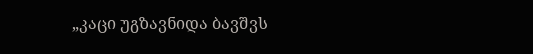„კაცი უგზავნიდა ბავშვს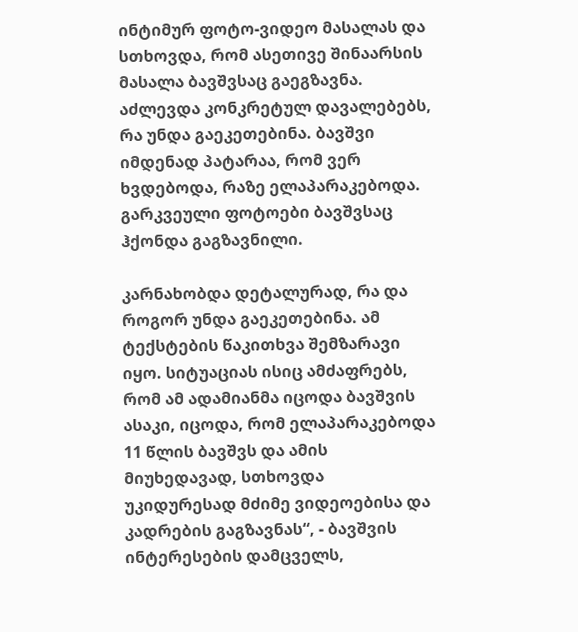ინტიმურ ფოტო-ვიდეო მასალას და სთხოვდა, რომ ასეთივე შინაარსის მასალა ბავშვსაც გაეგზავნა. აძლევდა კონკრეტულ დავალებებს, რა უნდა გაეკეთებინა. ბავშვი იმდენად პატარაა, რომ ვერ ხვდებოდა, რაზე ელაპარაკებოდა. გარკვეული ფოტოები ბავშვსაც ჰქონდა გაგზავნილი.

კარნახობდა დეტალურად, რა და როგორ უნდა გაეკეთებინა. ამ ტექსტების წაკითხვა შემზარავი იყო. სიტუაციას ისიც ამძაფრებს, რომ ამ ადამიანმა იცოდა ბავშვის ასაკი, იცოდა, რომ ელაპარაკებოდა 11 წლის ბავშვს და ამის მიუხედავად, სთხოვდა უკიდურესად მძიმე ვიდეოებისა და კადრების გაგზავნას“, - ბავშვის ინტერესების დამცველს,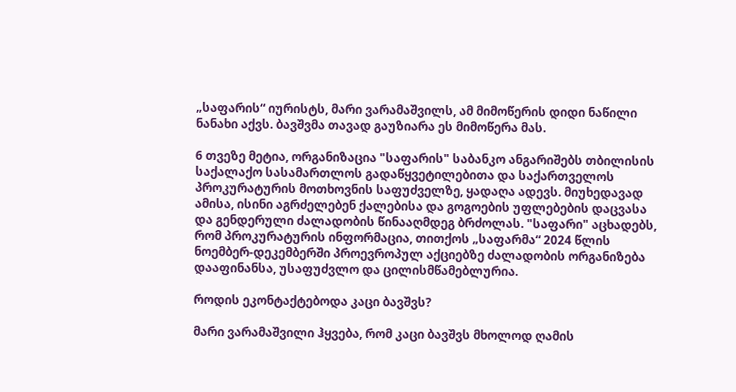„საფარის“ იურისტს, მარი ვარამაშვილს, ამ მიმოწერის დიდი ნაწილი ნანახი აქვს. ბავშვმა თავად გაუზიარა ეს მიმოწერა მას.

6 თვეზე მეტია, ორგანიზაცია "საფარის" საბანკო ანგარიშებს თბილისის საქალაქო სასამართლოს გადაწყვეტილებითა და საქართველოს პროკურატურის მოთხოვნის საფუძველზე, ყადაღა ადევს. მიუხედავად ამისა, ისინი აგრძელებენ ქალებისა და გოგოების უფლებების დაცვასა და გენდერული ძალადობის წინააღმდეგ ბრძოლას. "საფარი" აცხადებს, რომ პროკურატურის ინფორმაცია, თითქოს „საფარმა“ 2024 წლის ნოემბერ-დეკემბერში პროევროპულ აქციებზე ძალადობის ორგანიზება დააფინანსა, უსაფუძვლო და ცილისმწამებლურია.

როდის ეკონტაქტებოდა კაცი ბავშვს?

მარი ვარამაშვილი ჰყვება, რომ კაცი ბავშვს მხოლოდ ღამის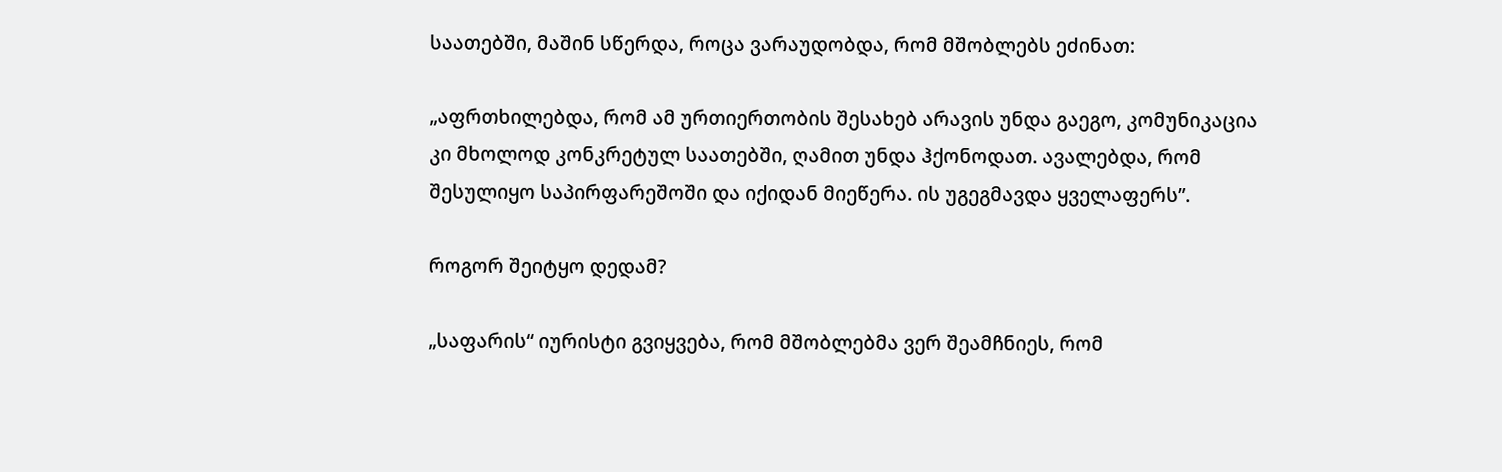საათებში, მაშინ სწერდა, როცა ვარაუდობდა, რომ მშობლებს ეძინათ:

„აფრთხილებდა, რომ ამ ურთიერთობის შესახებ არავის უნდა გაეგო, კომუნიკაცია კი მხოლოდ კონკრეტულ საათებში, ღამით უნდა ჰქონოდათ. ავალებდა, რომ შესულიყო საპირფარეშოში და იქიდან მიეწერა. ის უგეგმავდა ყველაფერს”.

როგორ შეიტყო დედამ?

„საფარის“ იურისტი გვიყვება, რომ მშობლებმა ვერ შეამჩნიეს, რომ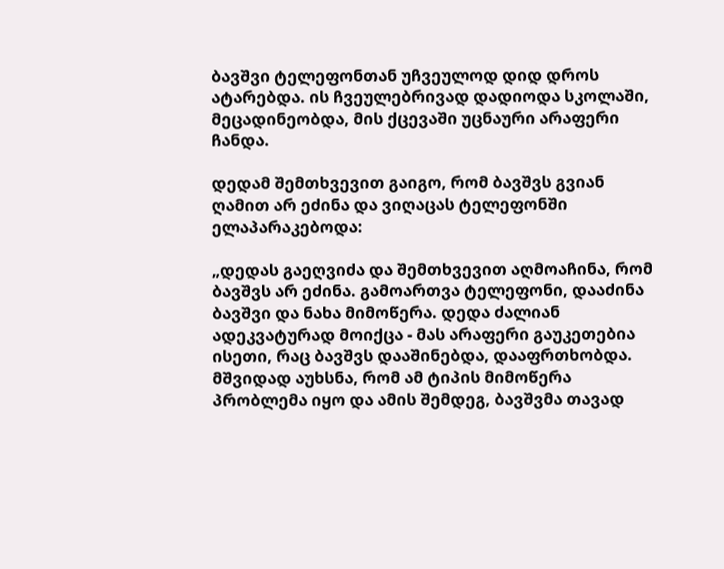ბავშვი ტელეფონთან უჩვეულოდ დიდ დროს ატარებდა. ის ჩვეულებრივად დადიოდა სკოლაში, მეცადინეობდა, მის ქცევაში უცნაური არაფერი ჩანდა.

დედამ შემთხვევით გაიგო, რომ ბავშვს გვიან ღამით არ ეძინა და ვიღაცას ტელეფონში ელაპარაკებოდა:

„დედას გაეღვიძა და შემთხვევით აღმოაჩინა, რომ ბავშვს არ ეძინა. გამოართვა ტელეფონი, დააძინა ბავშვი და ნახა მიმოწერა. დედა ძალიან ადეკვატურად მოიქცა - მას არაფერი გაუკეთებია ისეთი, რაც ბავშვს დააშინებდა, დააფრთხობდა. მშვიდად აუხსნა, რომ ამ ტიპის მიმოწერა პრობლემა იყო და ამის შემდეგ, ბავშვმა თავად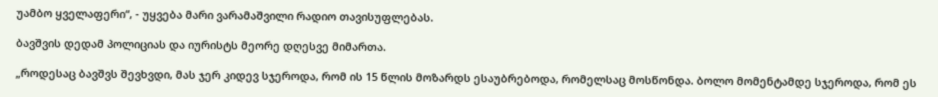უამბო ყველაფერი“, - უყვება მარი ვარამაშვილი რადიო თავისუფლებას.

ბავშვის დედამ პოლიციას და იურისტს მეორე დღესვე მიმართა.

„როდესაც ბავშვს შევხვდი, მას ჯერ კიდევ სჯეროდა, რომ ის 15 წლის მოზარდს ესაუბრებოდა, რომელსაც მოსწონდა. ბოლო მომენტამდე სჯეროდა, რომ ეს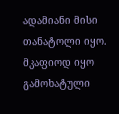ადამიანი მისი თანატოლი იყო. მკაფიოდ იყო გამოხატული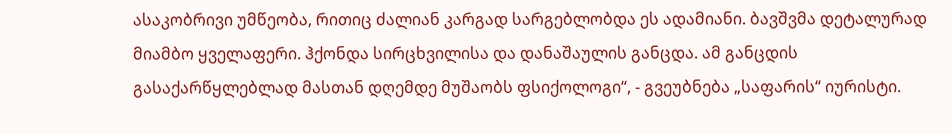ასაკობრივი უმწეობა, რითიც ძალიან კარგად სარგებლობდა ეს ადამიანი. ბავშვმა დეტალურად მიამბო ყველაფერი. ჰქონდა სირცხვილისა და დანაშაულის განცდა. ამ განცდის გასაქარწყლებლად მასთან დღემდე მუშაობს ფსიქოლოგი“, - გვეუბნება „საფარის“ იურისტი.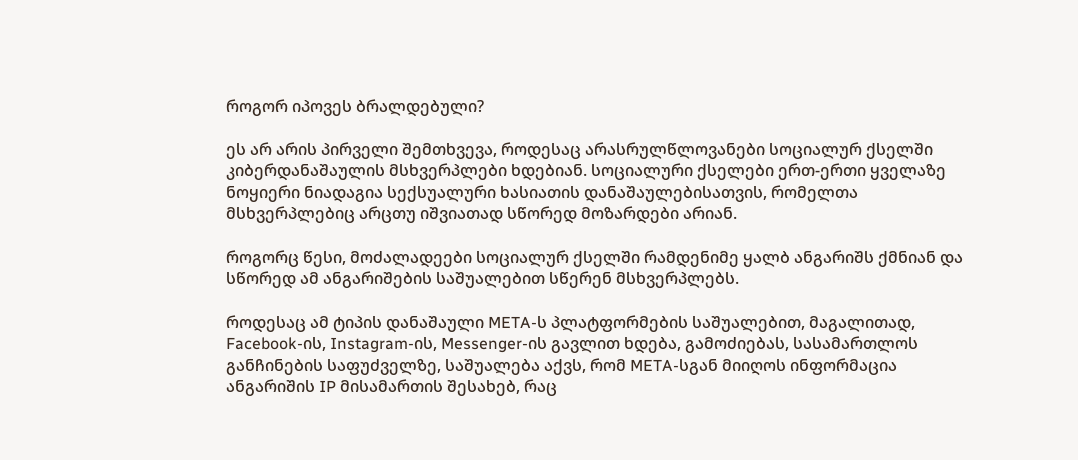როგორ იპოვეს ბრალდებული?

ეს არ არის პირველი შემთხვევა, როდესაც არასრულწლოვანები სოციალურ ქსელში კიბერდანაშაულის მსხვერპლები ხდებიან. სოციალური ქსელები ერთ-ერთი ყველაზე ნოყიერი ნიადაგია სექსუალური ხასიათის დანაშაულებისათვის, რომელთა მსხვერპლებიც არცთუ იშვიათად სწორედ მოზარდები არიან.

როგორც წესი, მოძალადეები სოციალურ ქსელში რამდენიმე ყალბ ანგარიშს ქმნიან და სწორედ ამ ანგარიშების საშუალებით სწერენ მსხვერპლებს.

როდესაც ამ ტიპის დანაშაული META-ს პლატფორმების საშუალებით, მაგალითად, Facebook-ის, Instagram-ის, Messenger-ის გავლით ხდება, გამოძიებას, სასამართლოს განჩინების საფუძველზე, საშუალება აქვს, რომ META-სგან მიიღოს ინფორმაცია ანგარიშის IP მისამართის შესახებ, რაც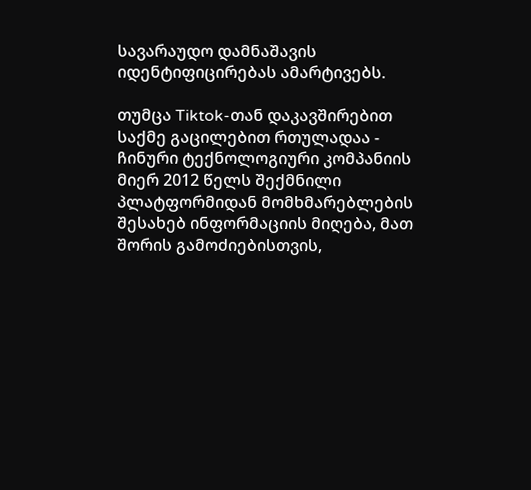სავარაუდო დამნაშავის იდენტიფიცირებას ამარტივებს.

თუმცა Tiktok-თან დაკავშირებით საქმე გაცილებით რთულადაა - ჩინური ტექნოლოგიური კომპანიის მიერ 2012 წელს შექმნილი პლატფორმიდან მომხმარებლების შესახებ ინფორმაციის მიღება, მათ შორის გამოძიებისთვის,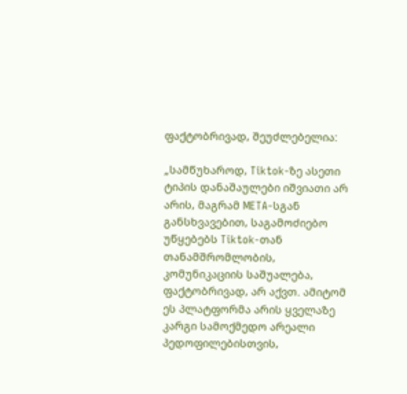ფაქტობრივად, შეუძლებელია:

„სამწუხაროდ, Tiktok-ზე ასეთი ტიპის დანაშაულები იშვიათი არ არის, მაგრამ META-სგან განსხვავებით, საგამოძიებო უწყებებს Tiktok-თან თანამშრომლობის, კომუნიკაციის საშუალება, ფაქტობრივად, არ აქვთ. ამიტომ ეს პლატფორმა არის ყველაზე კარგი სამოქმედო არეალი პედოფილებისთვის,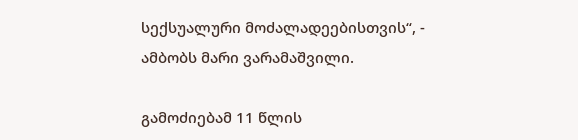სექსუალური მოძალადეებისთვის“, - ამბობს მარი ვარამაშვილი.

გამოძიებამ 11 წლის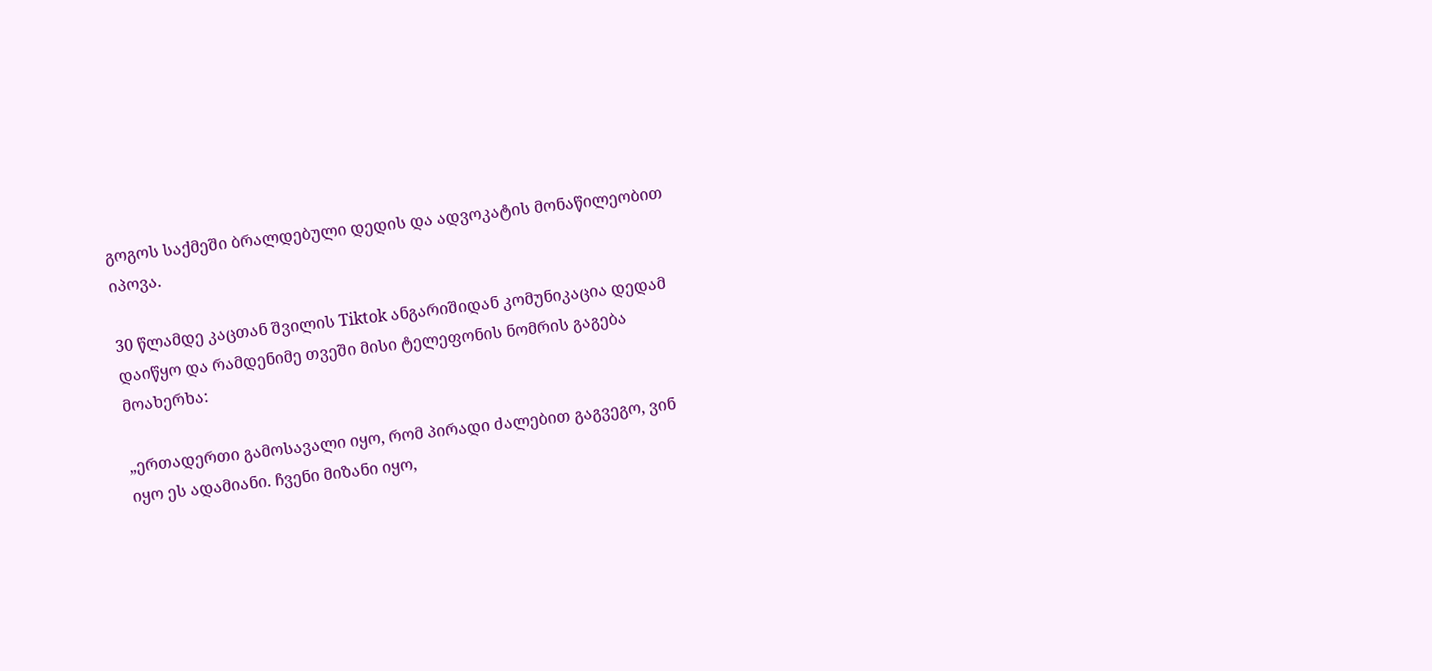გოგოს საქმეში ბრალდებული დედის და ადვოკატის მონაწილეობით იპოვა.

30 წლამდე კაცთან შვილის Tiktok ანგარიშიდან კომუნიკაცია დედამ დაიწყო და რამდენიმე თვეში მისი ტელეფონის ნომრის გაგება მოახერხა:

„ერთადერთი გამოსავალი იყო, რომ პირადი ძალებით გაგვეგო, ვინ იყო ეს ადამიანი. ჩვენი მიზანი იყო,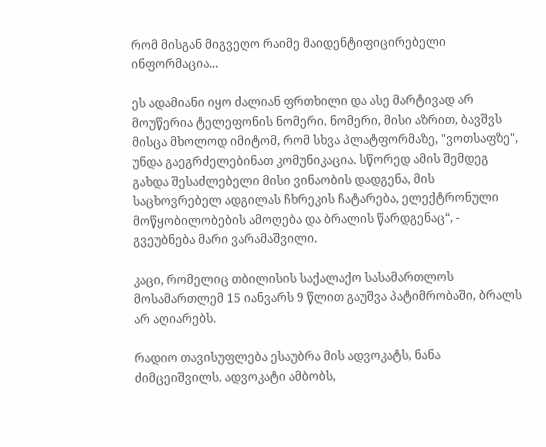რომ მისგან მიგვეღო რაიმე მაიდენტიფიცირებელი ინფორმაცია...

ეს ადამიანი იყო ძალიან ფრთხილი და ასე მარტივად არ მოუწერია ტელეფონის ნომერი. ნომერი, მისი აზრით, ბავშვს მისცა მხოლოდ იმიტომ, რომ სხვა პლატფორმაზე, "ვოთსაფზე", უნდა გაეგრძელებინათ კომუნიკაცია. სწორედ ამის შემდეგ გახდა შესაძლებელი მისი ვინაობის დადგენა, მის საცხოვრებელ ადგილას ჩხრეკის ჩატარება, ელექტრონული მოწყობილობების ამოღება და ბრალის წარდგენაც“, - გვეუბნება მარი ვარამაშვილი.

კაცი, რომელიც თბილისის საქალაქო სასამართლოს მოსამართლემ 15 იანვარს 9 წლით გაუშვა პატიმრობაში, ბრალს არ აღიარებს.

რადიო თავისუფლება ესაუბრა მის ადვოკატს, ნანა ძიმცეიშვილს. ადვოკატი ამბობს,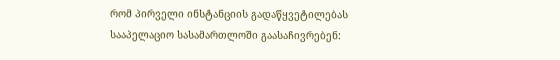რომ პირველი ინსტანციის გადაწყვეტილებას სააპელაციო სასამართლოში გაასაჩივრებენ: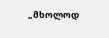„მხოლოდ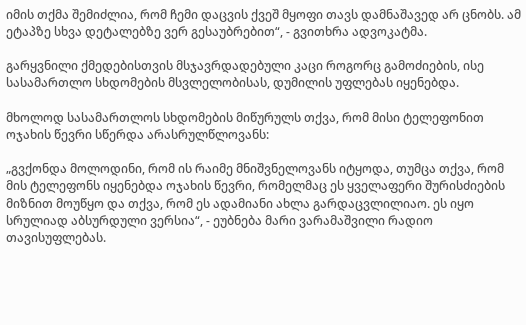იმის თქმა შემიძლია, რომ ჩემი დაცვის ქვეშ მყოფი თავს დამნაშავედ არ ცნობს. ამ ეტაპზე სხვა დეტალებზე ვერ გესაუბრებით“, - გვითხრა ადვოკატმა.

გარყვნილი ქმედებისთვის მსჯავრდადებული კაცი როგორც გამოძიების, ისე სასამართლო სხდომების მსვლელობისას, დუმილის უფლებას იყენებდა.

მხოლოდ სასამართლოს სხდომების მიწურულს თქვა, რომ მისი ტელეფონით ოჯახის წევრი სწერდა არასრულწლოვანს:

„გვქონდა მოლოდინი, რომ ის რაიმე მნიშვნელოვანს იტყოდა, თუმცა თქვა, რომ მის ტელეფონს იყენებდა ოჯახის წევრი, რომელმაც ეს ყველაფერი შურისძიების მიზნით მოუწყო და თქვა, რომ ეს ადამიანი ახლა გარდაცვლილიაო. ეს იყო სრულიად აბსურდული ვერსია“, - ეუბნება მარი ვარამაშვილი რადიო თავისუფლებას.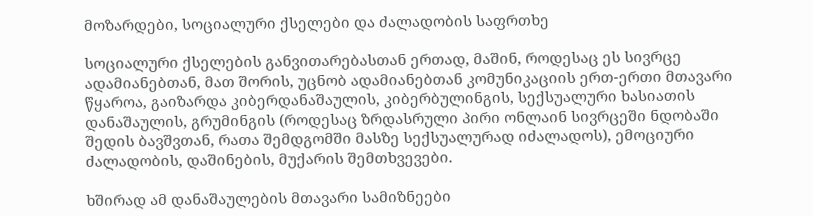მოზარდები, სოციალური ქსელები და ძალადობის საფრთხე

სოციალური ქსელების განვითარებასთან ერთად, მაშინ, როდესაც ეს სივრცე ადამიანებთან, მათ შორის, უცნობ ადამიანებთან კომუნიკაციის ერთ-ერთი მთავარი წყაროა, გაიზარდა კიბერდანაშაულის, კიბერბულინგის, სექსუალური ხასიათის დანაშაულის, გრუმინგის (როდესაც ზრდასრული პირი ონლაინ სივრცეში ნდობაში შედის ბავშვთან, რათა შემდგომში მასზე სექსუალურად იძალადოს), ემოციური ძალადობის, დაშინების, მუქარის შემთხვევები.

ხშირად ამ დანაშაულების მთავარი სამიზნეები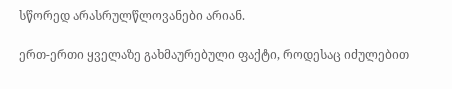სწორედ არასრულწლოვანები არიან.

ერთ-ერთი ყველაზე გახმაურებული ფაქტი, როდესაც იძულებით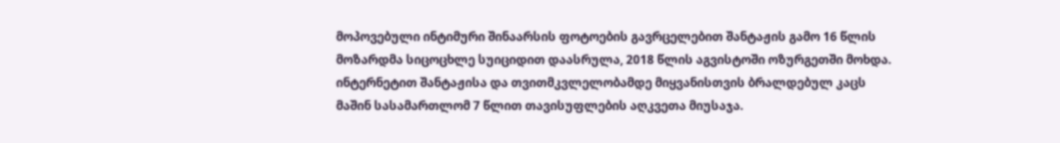მოპოვებული ინტიმური შინაარსის ფოტოების გავრცელებით შანტაჟის გამო 16 წლის მოზარდმა სიცოცხლე სუიციდით დაასრულა, 2018 წლის აგვისტოში ოზურგეთში მოხდა. ინტერნეტით შანტაჟისა და თვითმკვლელობამდე მიყვანისთვის ბრალდებულ კაცს მაშინ სასამართლომ 7 წლით თავისუფლების აღკვეთა მიუსაჯა.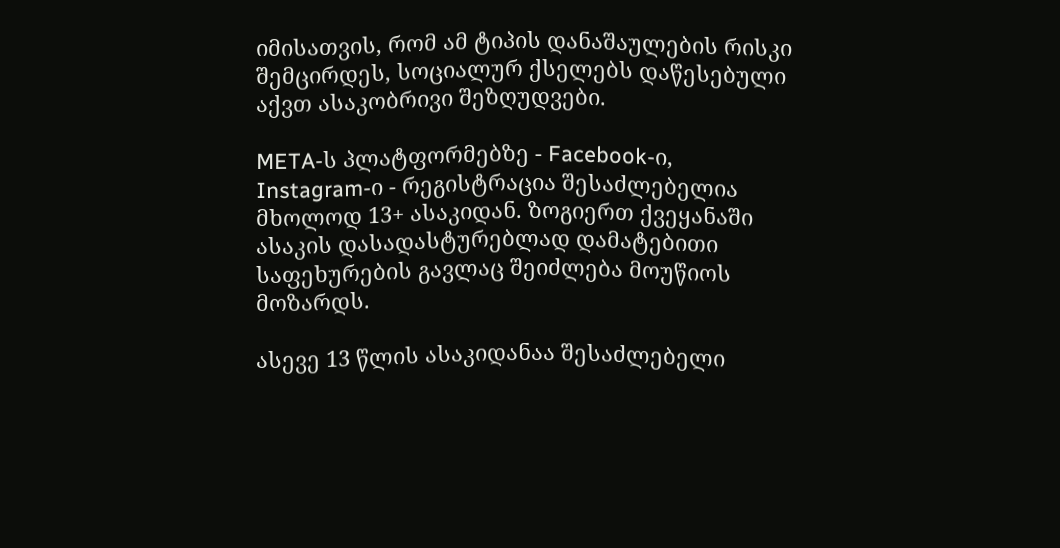იმისათვის, რომ ამ ტიპის დანაშაულების რისკი შემცირდეს, სოციალურ ქსელებს დაწესებული აქვთ ასაკობრივი შეზღუდვები.

META-ს პლატფორმებზე - Facebook-ი, Instagram-ი - რეგისტრაცია შესაძლებელია მხოლოდ 13+ ასაკიდან. ზოგიერთ ქვეყანაში ასაკის დასადასტურებლად დამატებითი საფეხურების გავლაც შეიძლება მოუწიოს მოზარდს.

ასევე 13 წლის ასაკიდანაა შესაძლებელი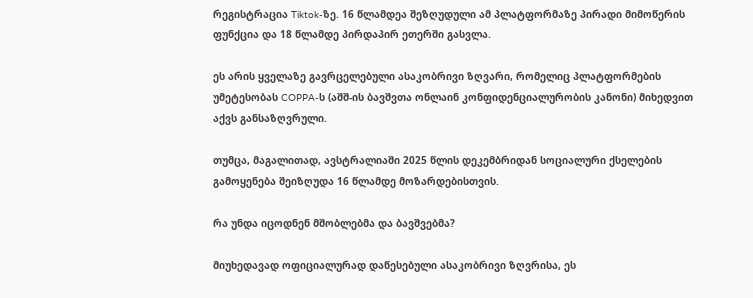რეგისტრაცია Tiktok-ზე. 16 წლამდეა შეზღუდული ამ პლატფორმაზე პირადი მიმოწერის ფუნქცია და 18 წლამდე პირდაპირ ეთერში გასვლა.

ეს არის ყველაზე გავრცელებული ასაკობრივი ზღვარი, რომელიც პლატფორმების უმეტესობას COPPA-ს (აშშ-ის ბავშვთა ონლაინ კონფიდენციალურობის კანონი) მიხედვით აქვს განსაზღვრული.

თუმცა, მაგალითად, ავსტრალიაში 2025 წლის დეკემბრიდან სოციალური ქსელების გამოყენება შეიზღუდა 16 წლამდე მოზარდებისთვის.

რა უნდა იცოდნენ მშობლებმა და ბავშვებმა?

მიუხედავად ოფიციალურად დაწესებული ასაკობრივი ზღვრისა, ეს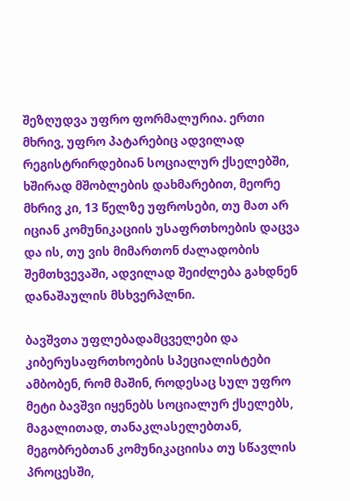შეზღუდვა უფრო ფორმალურია. ერთი მხრივ, უფრო პატარებიც ადვილად რეგისტრირდებიან სოციალურ ქსელებში, ხშირად მშობლების დახმარებით, მეორე მხრივ კი, 13 წელზე უფროსები, თუ მათ არ იციან კომუნიკაციის უსაფრთხოების დაცვა და ის, თუ ვის მიმართონ ძალადობის შემთხვევაში, ადვილად შეიძლება გახდნენ დანაშაულის მსხვერპლნი.

ბავშვთა უფლებადამცველები და კიბერუსაფრთხოების სპეციალისტები ამბობენ, რომ მაშინ, როდესაც სულ უფრო მეტი ბავშვი იყენებს სოციალურ ქსელებს, მაგალითად, თანაკლასელებთან, მეგობრებთან კომუნიკაციისა თუ სწავლის პროცესში,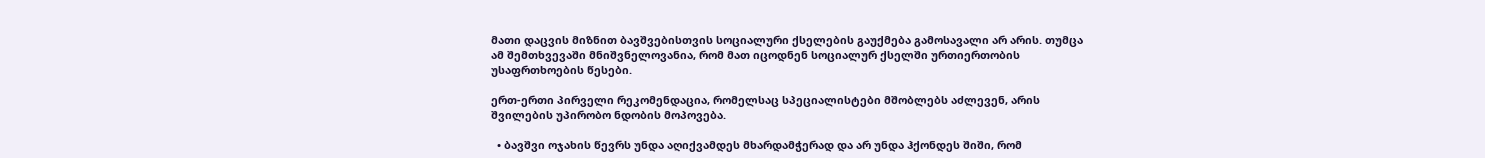მათი დაცვის მიზნით ბავშვებისთვის სოციალური ქსელების გაუქმება გამოსავალი არ არის. თუმცა ამ შემთხვევაში მნიშვნელოვანია, რომ მათ იცოდნენ სოციალურ ქსელში ურთიერთობის უსაფრთხოების წესები.

ერთ-ერთი პირველი რეკომენდაცია, რომელსაც სპეციალისტები მშობლებს აძლევენ, არის შვილების უპირობო ნდობის მოპოვება.

  • ბავშვი ოჯახის წევრს უნდა აღიქვამდეს მხარდამჭერად და არ უნდა ჰქონდეს შიში, რომ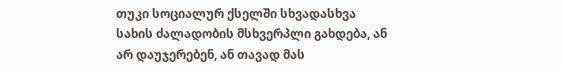თუკი სოციალურ ქსელში სხვადასხვა სახის ძალადობის მსხვერპლი გახდება, ან არ დაუჯერებენ, ან თავად მას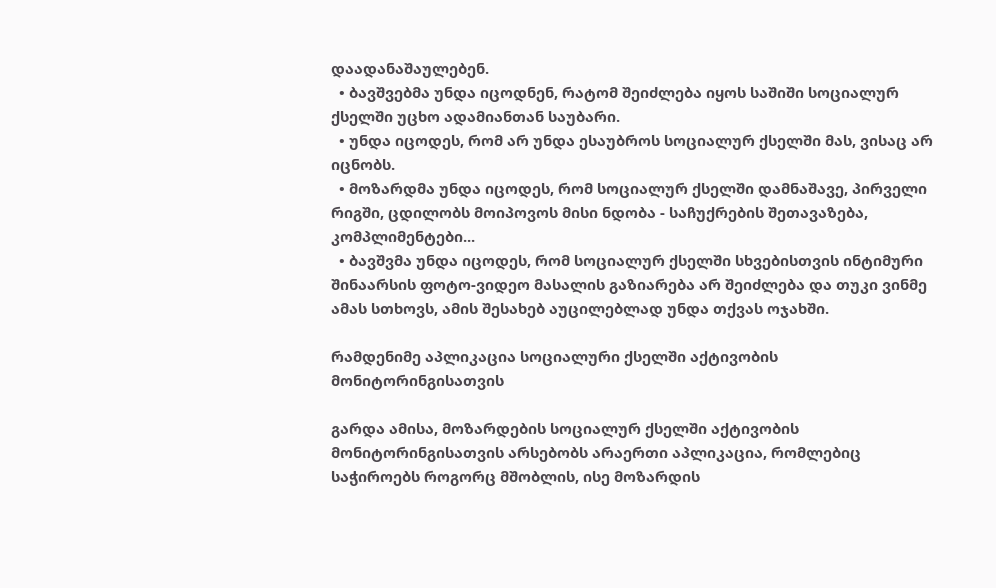დაადანაშაულებენ.
  • ბავშვებმა უნდა იცოდნენ, რატომ შეიძლება იყოს საშიში სოციალურ ქსელში უცხო ადამიანთან საუბარი.
  • უნდა იცოდეს, რომ არ უნდა ესაუბროს სოციალურ ქსელში მას, ვისაც არ იცნობს.
  • მოზარდმა უნდა იცოდეს, რომ სოციალურ ქსელში დამნაშავე, პირველი რიგში, ცდილობს მოიპოვოს მისი ნდობა - საჩუქრების შეთავაზება, კომპლიმენტები...
  • ბავშვმა უნდა იცოდეს, რომ სოციალურ ქსელში სხვებისთვის ინტიმური შინაარსის ფოტო-ვიდეო მასალის გაზიარება არ შეიძლება და თუკი ვინმე ამას სთხოვს, ამის შესახებ აუცილებლად უნდა თქვას ოჯახში.

რამდენიმე აპლიკაცია სოციალური ქსელში აქტივობის მონიტორინგისათვის

გარდა ამისა, მოზარდების სოციალურ ქსელში აქტივობის მონიტორინგისათვის არსებობს არაერთი აპლიკაცია, რომლებიც საჭიროებს როგორც მშობლის, ისე მოზარდის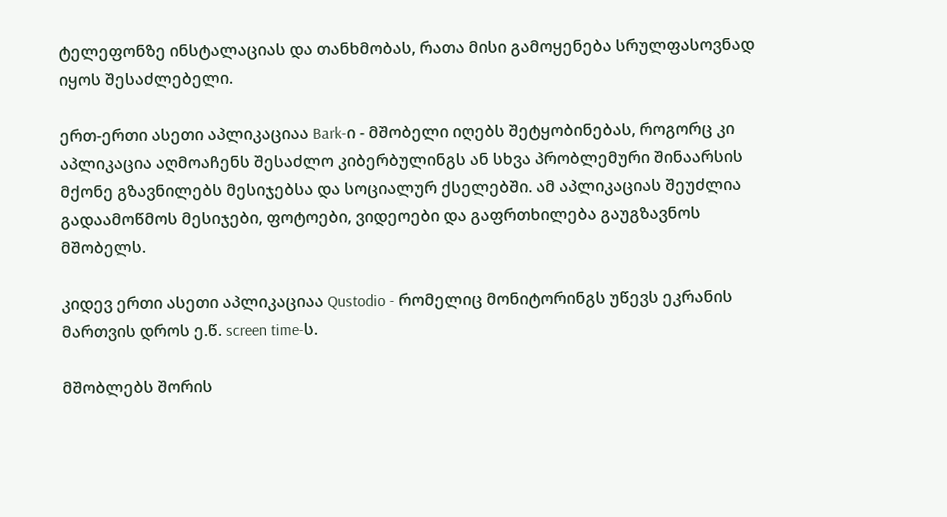ტელეფონზე ინსტალაციას და თანხმობას, რათა მისი გამოყენება სრულფასოვნად იყოს შესაძლებელი.

ერთ-ერთი ასეთი აპლიკაციაა Bark-ი - მშობელი იღებს შეტყობინებას, როგორც კი აპლიკაცია აღმოაჩენს შესაძლო კიბერბულინგს ან სხვა პრობლემური შინაარსის მქონე გზავნილებს მესიჯებსა და სოციალურ ქსელებში. ამ აპლიკაციას შეუძლია გადაამოწმოს მესიჯები, ფოტოები, ვიდეოები და გაფრთხილება გაუგზავნოს მშობელს.

კიდევ ერთი ასეთი აპლიკაციაა Qustodio - რომელიც მონიტორინგს უწევს ეკრანის მართვის დროს ე.წ. screen time-ს.

მშობლებს შორის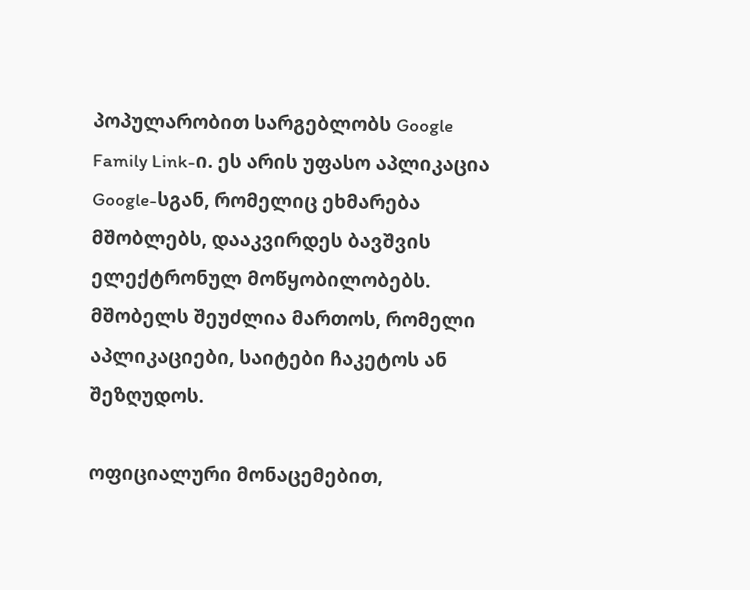პოპულარობით სარგებლობს Google Family Link-ი. ეს არის უფასო აპლიკაცია Google-სგან, რომელიც ეხმარება მშობლებს, დააკვირდეს ბავშვის ელექტრონულ მოწყობილობებს. მშობელს შეუძლია მართოს, რომელი აპლიკაციები, საიტები ჩაკეტოს ან შეზღუდოს.

ოფიციალური მონაცემებით,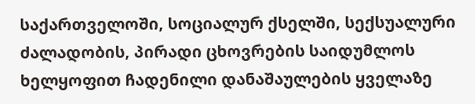საქართველოში, სოციალურ ქსელში, სექსუალური ძალადობის, პირადი ცხოვრების საიდუმლოს ხელყოფით ჩადენილი დანაშაულების ყველაზე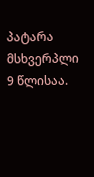პატარა მსხვერპლი 9 წლისაა.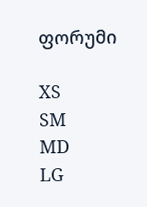ფორუმი

XS
SM
MD
LG